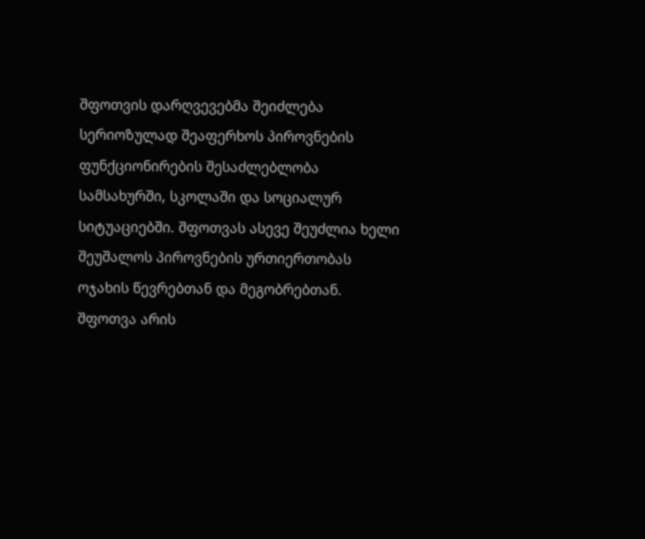შფოთვის დარღვევებმა შეიძლება სერიოზულად შეაფერხოს პიროვნების ფუნქციონირების შესაძლებლობა სამსახურში, სკოლაში და სოციალურ სიტუაციებში. შფოთვას ასევე შეუძლია ხელი შეუშალოს პიროვნების ურთიერთობას ოჯახის წევრებთან და მეგობრებთან.
შფოთვა არის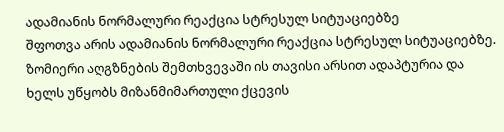ადამიანის ნორმალური რეაქცია სტრესულ სიტუაციებზე
შფოთვა არის ადამიანის ნორმალური რეაქცია სტრესულ სიტუაციებზე. ზომიერი აღგზნების შემთხვევაში ის თავისი არსით ადაპტურია და ხელს უწყობს მიზანმიმართული ქცევის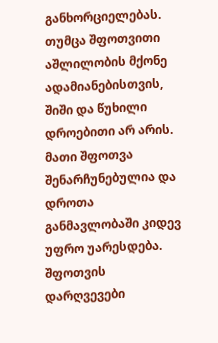განხორციელებას. თუმცა შფოთვითი აშლილობის მქონე ადამიანებისთვის, შიში და წუხილი დროებითი არ არის. მათი შფოთვა შენარჩუნებულია და დროთა განმავლობაში კიდევ უფრო უარესდება. შფოთვის დარღვევები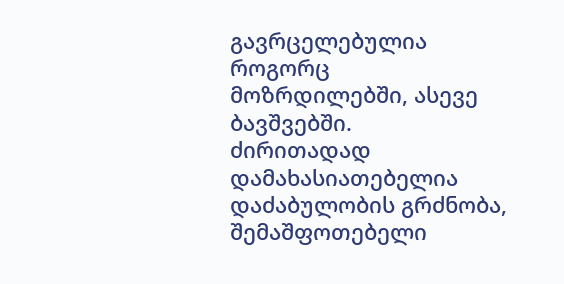გავრცელებულია როგორც მოზრდილებში, ასევე ბავშვებში.
ძირითადად დამახასიათებელია დაძაბულობის გრძნობა, შემაშფოთებელი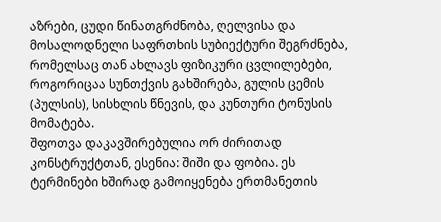აზრები, ცუდი წინათგრძნობა, ღელვისა და მოსალოდნელი საფრთხის სუბიექტური შეგრძნება, რომელსაც თან ახლავს ფიზიკური ცვლილებები, როგორიცაა სუნთქვის გახშირება, გულის ცემის (პულსის), სისხლის წნევის, და კუნთური ტონუსის მომატება.
შფოთვა დაკავშირებულია ორ ძირითად კონსტრუქტთან, ესენია: შიში და ფობია. ეს ტერმინები ხშირად გამოიყენება ერთმანეთის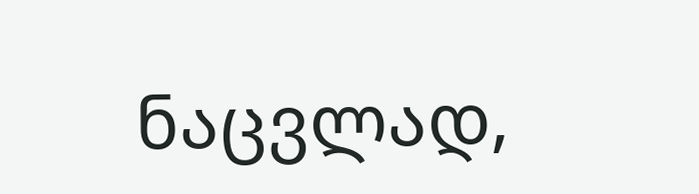ნაცვლად,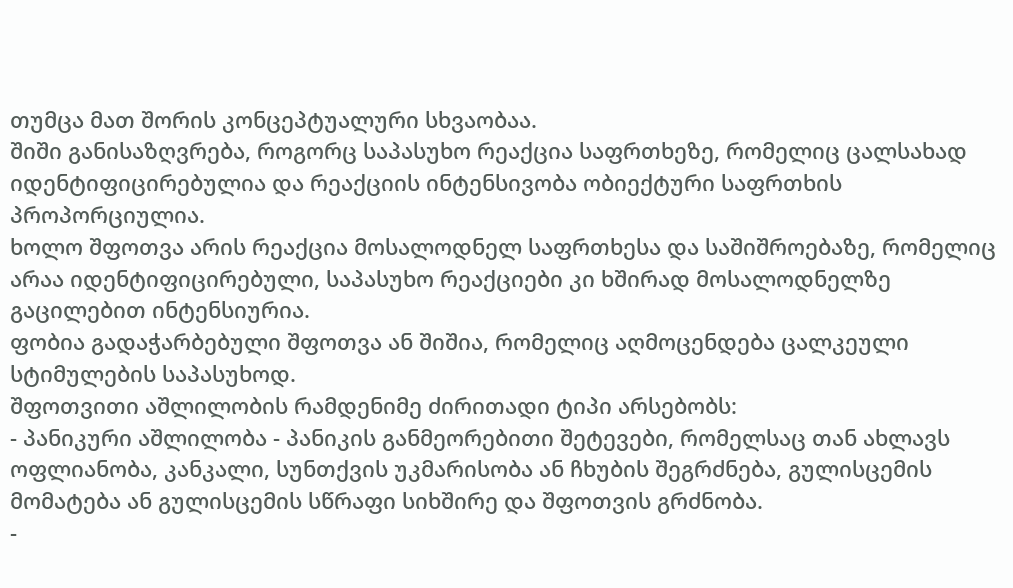თუმცა მათ შორის კონცეპტუალური სხვაობაა.
შიში განისაზღვრება, როგორც საპასუხო რეაქცია საფრთხეზე, რომელიც ცალსახად იდენტიფიცირებულია და რეაქციის ინტენსივობა ობიექტური საფრთხის პროპორციულია.
ხოლო შფოთვა არის რეაქცია მოსალოდნელ საფრთხესა და საშიშროებაზე, რომელიც არაა იდენტიფიცირებული, საპასუხო რეაქციები კი ხშირად მოსალოდნელზე გაცილებით ინტენსიურია.
ფობია გადაჭარბებული შფოთვა ან შიშია, რომელიც აღმოცენდება ცალკეული სტიმულების საპასუხოდ.
შფოთვითი აშლილობის რამდენიმე ძირითადი ტიპი არსებობს:
- პანიკური აშლილობა - პანიკის განმეორებითი შეტევები, რომელსაც თან ახლავს ოფლიანობა, კანკალი, სუნთქვის უკმარისობა ან ჩხუბის შეგრძნება, გულისცემის მომატება ან გულისცემის სწრაფი სიხშირე და შფოთვის გრძნობა.
-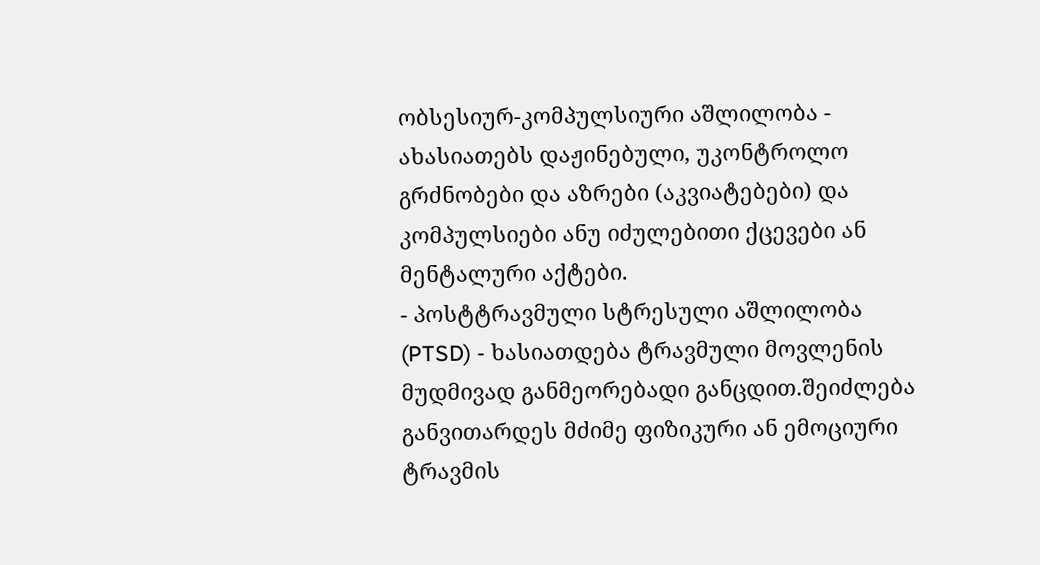ობსესიურ-კომპულსიური აშლილობა - ახასიათებს დაჟინებული, უკონტროლო გრძნობები და აზრები (აკვიატებები) და კომპულსიები ანუ იძულებითი ქცევები ან მენტალური აქტები.
- პოსტტრავმული სტრესული აშლილობა (PTSD) - ხასიათდება ტრავმული მოვლენის მუდმივად განმეორებადი განცდით.შეიძლება განვითარდეს მძიმე ფიზიკური ან ემოციური ტრავმის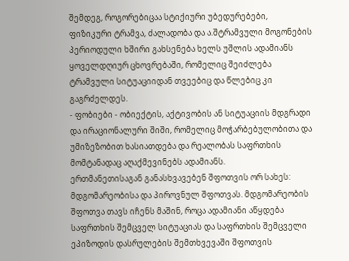შემდეგ, როგორებიცაა სტიქიური უბედურებები, ფიზიკური ტრამვა, ძალადობა და ა.შტრამვული მოგონების პერიოდული ხშირი გახსენება ხელს უშლის ადამიანს ყოველდღიურ ცხოვრებაში, რომელიც შეიძლება ტრამვული სიტუაციიდან თვეებიც და წლებიც კი გაგრძელდეს.
- ფობიები - ობიექტის, აქტივობის ან სიტუაციის მდგრადი და ირაციონალური შიში, რომელიც მოჭარბებულობითა და უმიზეზობით ხასიათდება და რეალობას საფრთხის მომტანადაც აღაქმევინებს ადამიანს.
ერთმანეთისაგან განასხვავებენ შფოთვის ორ სახეს: მდგომარეობისა და პიროვნულ შფოთვას. მდგომარეობის შფოთვა თავს იჩენს მაშინ, როცა ადამიანი აწყდება საფრთხის შემცველ სიტუაციას და საფრთხის შემცველი ეპიზოდის დასრულების შემთხვევაში შფოთვის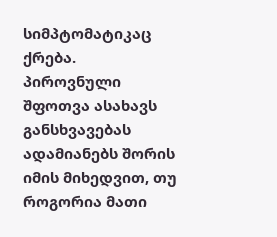სიმპტომატიკაც ქრება.
პიროვნული შფოთვა ასახავს განსხვავებას ადამიანებს შორის იმის მიხედვით, თუ როგორია მათი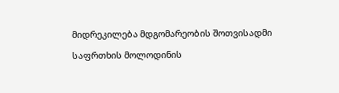მიდრეკილება მდგომარეობის შოთვისადმი საფრთხის მოლოდინის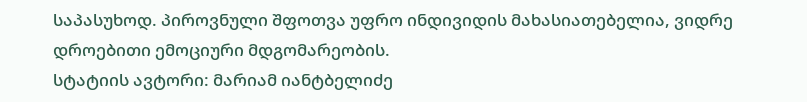საპასუხოდ. პიროვნული შფოთვა უფრო ინდივიდის მახასიათებელია, ვიდრე დროებითი ემოციური მდგომარეობის.
სტატიის ავტორი: მარიამ იანტბელიძე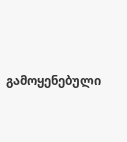გამოყენებული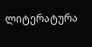ლიტერატურა